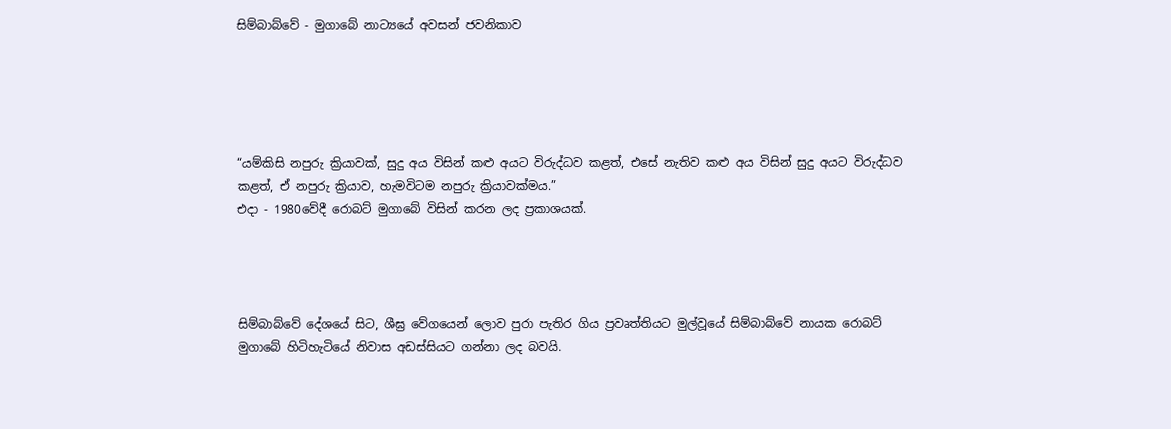සිම්බාබ්වේ - මුගාබේ නාට්‍යයේ අවසන් ජවනිකාව





“යම්කිසි නපුරු ක්‍රියාවක්, සුදු අය විසින් කළු අයට විරුද්ධව කළත්, එසේ නැතිව කළු අය විසින් සුදු අයට විරුද්ධව කළත්, ඒ නපුරු ක්‍රියාව, හැමවිටම නපුරු ක්‍රියාවක්මය.”
එදා - 1980වේදී රොබට් මුගාබේ විසින් කරන ලද ප්‍රකාශයක්.




සිම්බාබ්වේ දේශයේ සිට, ශීඝ්‍ර වේගයෙන් ලොව පුරා පැතිර ගිය ප්‍රවෘත්තියට මුල්වූයේ සිම්බාබ්වේ නායක රොබට් මුගාබේ හිටිහැටියේ නිවාස අඩස්සියට ගන්නා ලද බවයි.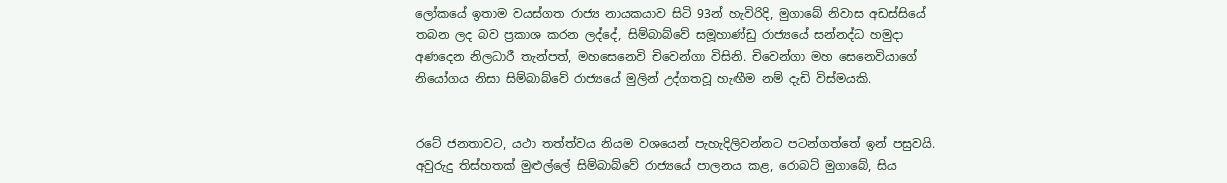ලෝකයේ ඉතාම වයස්ගත රාජ්‍ය නායකයාව සිටි 93න් හැවිරිදි, මුගාබේ නිවාස අඩස්සියේ තබන ලද බව ප්‍රකාශ කරන ලද්දේ, සිම්බාබ්වේ සමූහාණ්ඩු රාජ්‍යයේ සන්නද්ධ හමුදා අණදෙන නිලධාරී තැන්පත්, මහසෙනෙවි චිවෙන්ගා විසිනි. චිවෙන්ගා මහ සෙනෙවියාගේ නියෝගය නිසා සිම්බාබ්වේ රාජ්‍යයේ මුලින් උද්ගතවූ හැඟීම නම් දැඩි විස්මයකි.


රටේ ජනතාවට, යථා තත්ත්වය නියම වශයෙන් පැහැදිලිවන්නට පටන්ගත්තේ ඉන් පසුවයි. අවුරුදු තිස්හතක් මුළුල්ලේ සිම්බාබ්වේ රාජ්‍යයේ පාලනය කළ, රොබට් මුගාබේ, සිය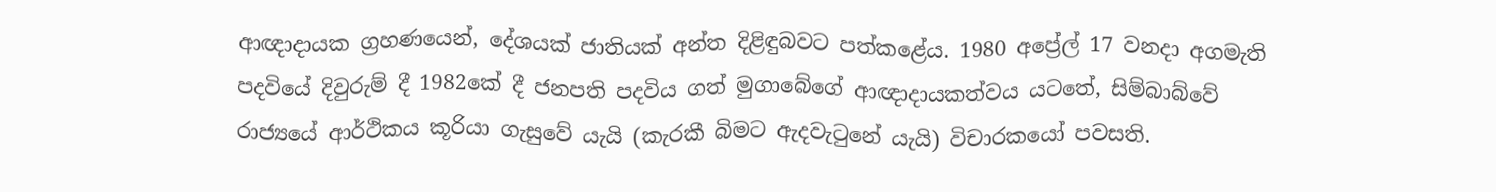ආඥාදායක ග්‍රහණයෙන්, දේශයක් ජාතියක් අන්ත දිළිඳුබවට පත්කළේය. 1980 අප්‍රේල් 17 වනදා අගමැති පදවියේ දිවුරුම් දී 1982කේ දී ජනපති පදවිය ගත් මුගාබේගේ ආඥාදායකත්වය යටතේ, සිම්බාබ්වේ රාජ්‍යයේ ආර්ථිකය කූරියා ගැසුවේ යැයි (කැරකී බිමට ඇදවැටුනේ යැයි) විචාරකයෝ පවසති.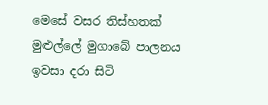මෙසේ වසර තිස්හතක් මුළුල්ලේ මුගාබේ පාලනය ඉවසා දරා සිටි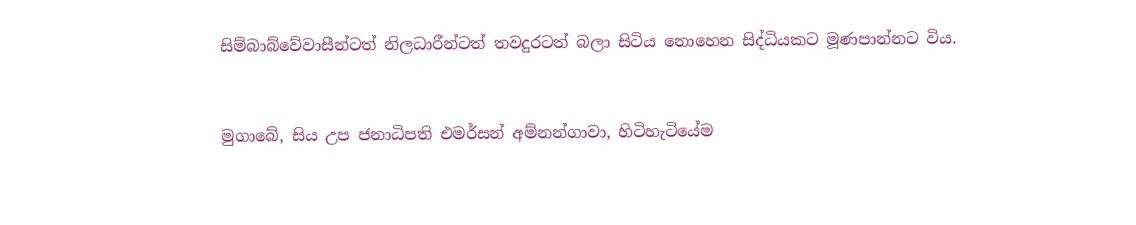සිම්බාබ්වේවාසීන්ටත් නිලධාරීන්ටත් තවදුරටත් බලා සිටිය නොහෙන සිද්ධියකට මූණපාන්නට විය.


මුගාබේ, සිය උප ජනාධිපති එමර්සන් අම්නන්ගාවා, හිටිහැටියේම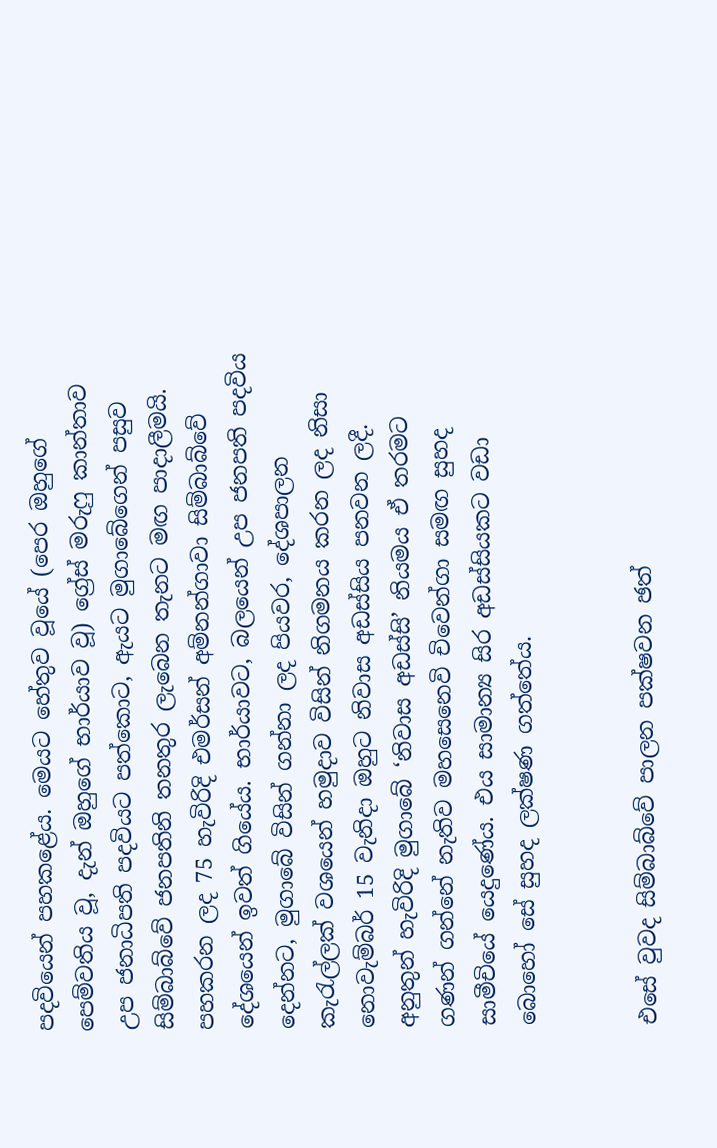පදවියෙන් පහකළේය. මෙයට හේතුව වූයේ (පෙර ඔහුගේ පෙම්වතිය වූ, දැන් ඔහුගේ භාර්යාව වූ) ග්‍රේස් මරුෆු කාන්තාව උප ජනාධිපති පදවියට පත්කොට, ඇයට මුගාබේගෙන් පසුව සිම්බාබ්වේ ජනපතිනි තනතුර ලැබෙන තැනට මඟ පාදාලීමයි. පහකරන ලද 75 හැවිරිදි එමර්සන් අම්නන්ගාවා සිම්බාබ්වේ දේශයෙන් ඉවත් ගියේය. භාර්යාවට, බලයෙන් උප ජනපති පදවිය දෙන්නට, මුගාබේ විසින් ගන්නා ලද පියවර, දේශපාලන කැරැල්ලක් වශයෙන් හමුදාව විසින් නිගමනය කරන ලද නිසා නොවැම්බර් 15 වැනිදා ඔහුට නිවාස අඩස්සිය පනවන ලදී. අනුතුන් හැවිරිදි මුගාබේ ‘නිවාස අඩස්සි’ නියමය ඒ තරමට ගණන් ගන්නේ නැතිව මහසෙනෙවි චිවෙන්ගා සමඟ සුහද සාමීචියේ යෙදුණේය. එය සාමාන්‍ය සිර අඩස්සියකට වඩා බොහෝ සේ සුහද ලක්ෂණ ගත්තේය.


එසේ වුවද සිම්බාබ්වේ පාලන පක්ෂවන ඡත්‍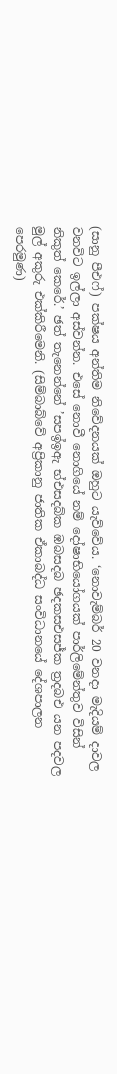(සානු පීඑෆ්) පක්ෂය අන්තිම නිවේදනයක් ඔහුට යැව්වේය. ‘නොවැම්බර් 20 වනදා මැදියම් දාවල වනවිට ඉල්ලා අස්වන්න. එසේ නොවී නොගියේ නම් දෝෂාභියෝගයක් පාර්ලිමේන්තුව විසින් නිකුත් කෙරේ.’ ඡත්‍ තැනෙන්නේ ’සපඉ්ඉඇ භ්එසදබ්ක ඹබසදබ ඡදකසඑසජ්ක ත්‍රදබඑ යන පදවල මුල් අකුරු එක්කිරීමෙනි. (සිම්බාබ්වේ අප්‍රිකානු ජාතික ඒකාබද්ධ සංවිධානයේ දේශපාලන පෙරමුණ)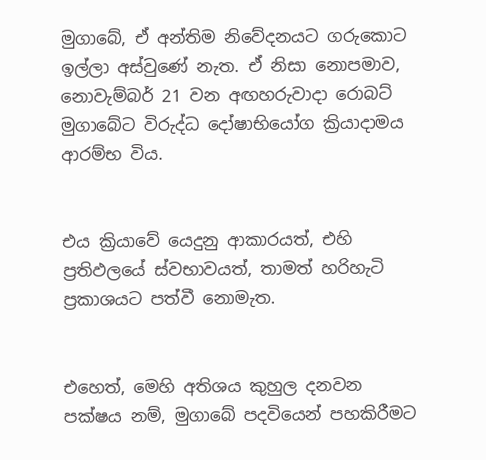මුගාබේ, ඒ අන්තිම නිවේදනයට ගරුකොට ඉල්ලා අස්වුණේ නැත. ඒ නිසා නොපමාව, නොවැම්බර් 21 වන අඟහරුවාදා රොබට් මුගාබේට විරුද්ධ දෝෂාභියෝග ක්‍රියාදාමය ආරම්භ විය.


එය ක්‍රියාවේ යෙදුනු ආකාරයත්, එහි ප්‍රතිඵලයේ ස්වභාවයත්, තාමත් හරිහැටි ප්‍රකාශයට පත්වී නොමැත.


එහෙත්, මෙහි අතිශය කුහුල දනවන පක්ෂය නම්, මුගාබේ පදවියෙන් පහකිරීමට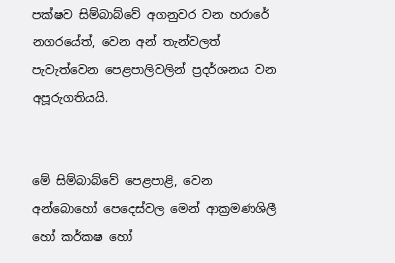පක්ෂව සිම්බාබ්වේ අගනුවර වන හරාරේ නගරයේත්, වෙන අන් තැන්වලත් පැවැත්වෙන පෙළපාලිවලින් ප්‍රදර්ශනය වන අපූරුගතියයි.


මේ සිම්බාබ්වේ පෙළපාළි, වෙන අන්බොහෝ පෙදෙස්වල මෙන් ආක්‍රමණශිලී හෝ කර්කෂ හෝ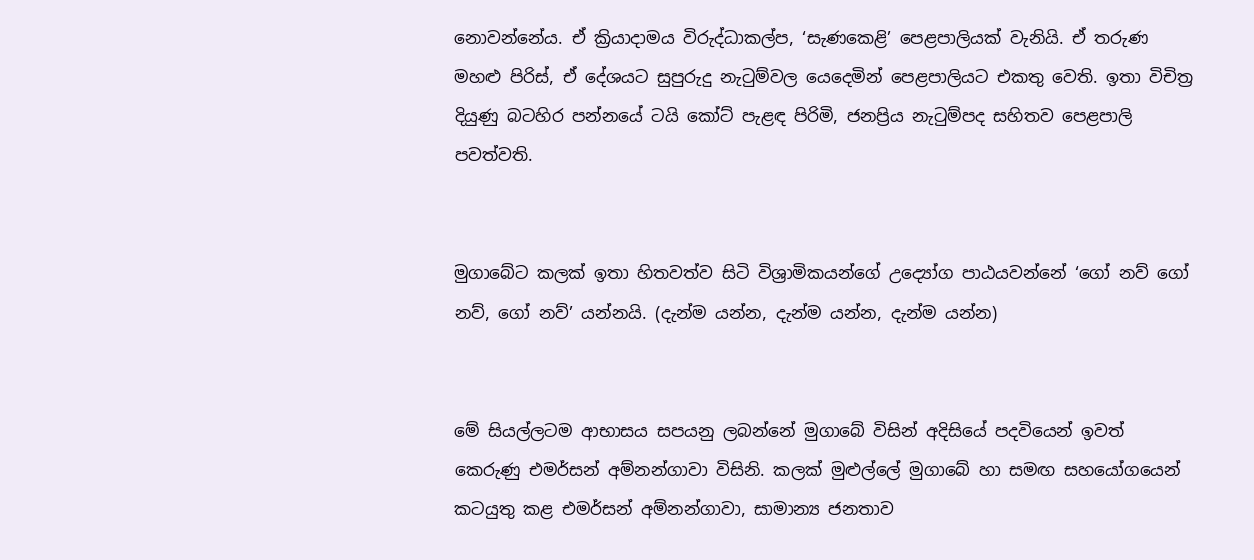නොවන්නේය. ඒ ක්‍රියාදාමය විරුද්ධාකල්ප, ‘සැණකෙළි’ පෙළපාලියක් වැනියි. ඒ තරුණ මහළු පිරිස්, ඒ දේශයට සුපුරුදු නැටුම්වල යෙදෙමින් පෙළපාලියට එකතු වෙති. ඉතා විචිත්‍ර දියුණු බටහිර පන්නයේ ටයි කෝට් පැළඳ පිරිමි, ජනප්‍රිය නැටුම්පද සහිතව පෙළපාලි පවත්වති.


මුගාබේට කලක් ඉතා හිතවත්ව සිටි විශ්‍රාමිකයන්ගේ උද්‍යෝග පාඨයවන්නේ ‘ගෝ නව් ගෝ නව්, ගෝ නව්’ යන්නයි. (දැන්ම යන්න, දැන්ම යන්න, දැන්ම යන්න)


මේ සියල්ලටම ආභාසය සපයනු ලබන්නේ මුගාබේ විසින් අදිසියේ පදවියෙන් ඉවත් කෙරුණු එමර්සන් අම්නන්ගාවා විසිනි. කලක් මුළුල්ලේ මුගාබේ හා සමඟ සහයෝගයෙන් කටයුතු කළ එමර්සන් අම්නන්ගාවා, සාමාන්‍ය ජනතාව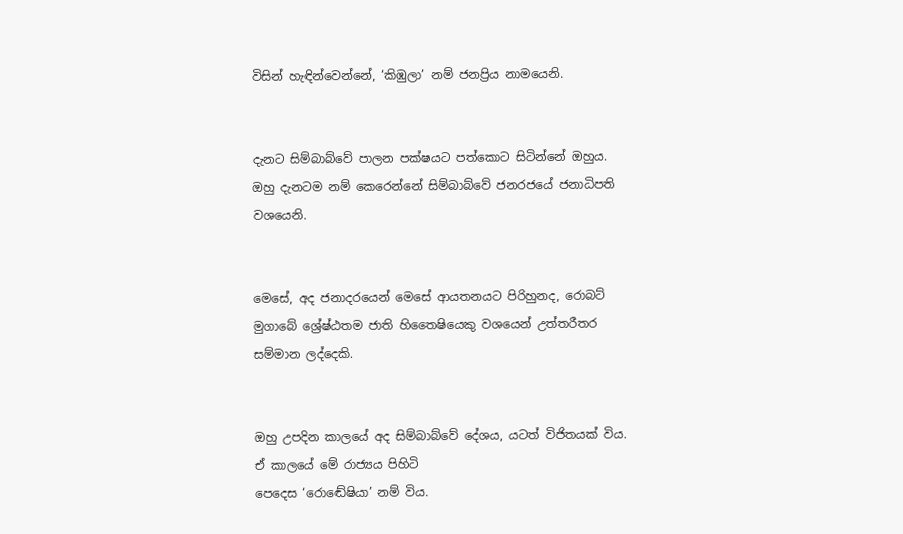විසින් හැඳින්වෙන්නේ, ‘කිඹුලා’ නම් ජනප්‍රිය නාමයෙනි.


දැනට සිම්බාබ්වේ පාලන පක්ෂයට පත්කොට සිටින්නේ ඔහුය. ඔහු දැනටම නම් කෙරෙන්නේ සිම්බාබ්වේ ජනරජයේ ජනාධිපති වශයෙනි.


මෙසේ, අද ජනාදරයෙන් මෙසේ ආයතනයට පිරිහුනද, රොබට් මුගාබේ ශ්‍රේෂ්ඨතම ජාති හිතෛෂියෙකු වශයෙන් උත්තරීතර සම්මාන ලද්දෙකි.


ඔහු උපදින කාලයේ අද සිම්බාබ්වේ දේශය, යටත් විජිතයක් විය. ඒ කාලයේ මේ රාජ්‍යය පිහිටි
පෙදෙස ‘රොඬේෂියා’ නම් විය.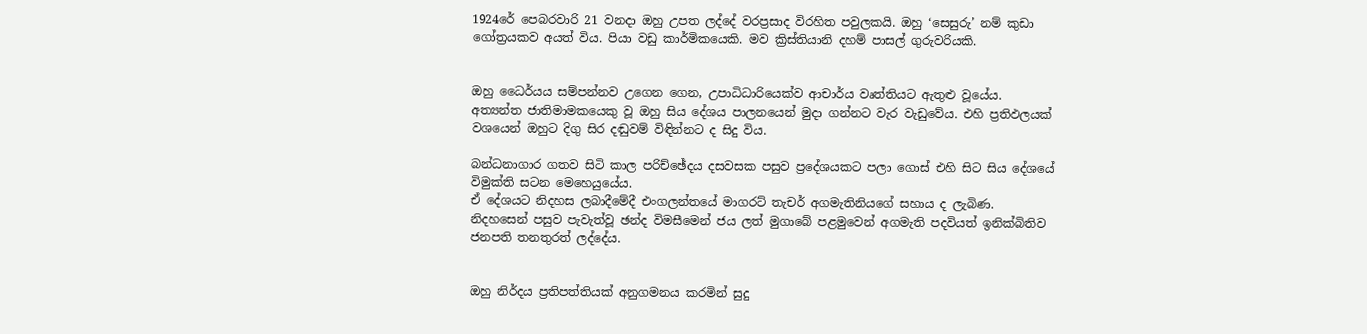1924රේ පෙබරවාරි 21 වනදා ඔහු උපත ලද්දේ වරප්‍රසාද විරහිත පවුලකයි. ඔහු ‘සෙසුරු’ නම් කුඩා ගෝත්‍රයකව අයත් විය. පියා වඩු කාර්මිකයෙකි. මව ක්‍රිස්තියානි දහම් පාසල් ගුරුවරියකි.


ඔහු ධෛර්යය සම්පන්නව උගෙන ගෙන, උපාධිධාරියෙක්ව ආචාර්ය වෘත්තියට ඇතුළු වූයේය. අත්‍යන්ත ජාතිමාමකයෙකු වූ ඔහු සිය දේශය පාලනයෙන් මුදා ගන්නට වැර වැඩුවේය. එහි ප්‍රතිඵලයක් වශයෙන් ඔහුට දිගු සිර දඬුවම් විඳින්නට ද සිදු විය.

බන්ධනාගාර ගතව සිටි කාල පරිච්ඡේදය දසවසක පසුව ප්‍රදේශයකට පලා ගොස් එහි සිට සිය දේශයේ විමුක්ති සටන මෙහෙයුයේය.
ඒ දේශයට නිදහස ලබාදීමේදී එංගලන්තයේ මාගරට් තැචර් අගමැතිනියගේ සහාය ද ලැබිණ. නිදහසෙන් පසුව පැවැත්වූ ඡන්ද විමසීමෙන් ජය ලත් මුගාබේ පළමුවෙන් අගමැති පදවියත් ඉනික්බිතිව ජනපති තනතුරත් ලද්දේය.


ඔහු නිර්දය ප්‍රතිපත්තියක් අනුගමනය කරමින් සුදු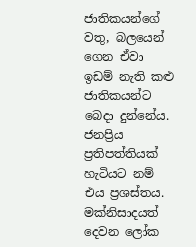ජාතිකයන්ගේ වතු, බලයෙන් ගෙන ඒවා ඉඩම් නැති කළු ජාතිකයන්ට බෙදා දුන්නේය. ජනප්‍රිය ප්‍රතිපත්තියක් හැටියට නම් එය ප්‍රශස්තය. මක්නිසාදයත් දෙවන ලෝක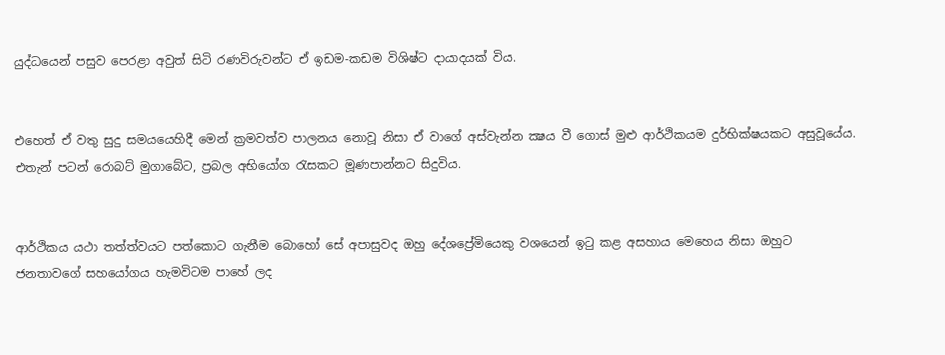යුද්ධයෙන් පසුව පෙරළා අවුත් සිටි රණවිරුවන්ට ඒ ඉඩම-කඩම විශිෂ්ට දායාදයක් විය.


එහෙත් ඒ වතු සුදු සමයයෙහිදී මෙන් ක්‍රමවත්ව පාලනය නොවූ නිසා ඒ වාගේ අස්වැන්න ක්‍ෂය වී ගොස් මුළු ආර්ථිකයම දුර්භික්ෂයකට අසුවූයේය. එතැන් පටන් රොබට් මුගාබේට, ප්‍රබල අභියෝග රැසකට මූණපාන්නට සිදුවිය.


ආර්ථිකය යථා තත්ත්වයට පත්කොට ගැනීම බොහෝ සේ අපාසුවද ඔහු දේශප්‍රේමියෙකු වශයෙන් ඉටු කළ අසහාය මෙහෙය නිසා ඔහුට ජනතාවගේ සහයෝගය හැමවිටම පාහේ ලද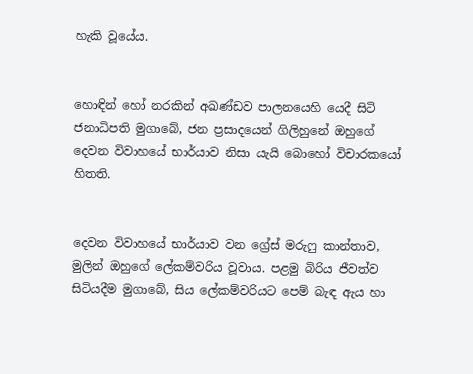හැකි වූයේය.


හොඳින් හෝ නරකින් අඛණ්ඩව පාලනයෙහි යෙදී සිටි ජනාධිපති මුගාබේ, ජන ප්‍රසාදයෙන් ගිලිහුනේ ඔහුගේ දෙවන විවාහයේ භාර්යාව නිසා යැයි බොහෝ විචාරකයෝ හිතති.


දෙවන විවාහයේ භාර්යාව වන ග්‍රේස් මරුෆු කාන්තාව, මුලින් ඔහුගේ ලේකම්වරිය වූවාය. පළමු බිරිය ජීවත්ව සිටියදීම මුගාබේ, සිය ලේකම්වරියට පෙම් බැඳ ඇය හා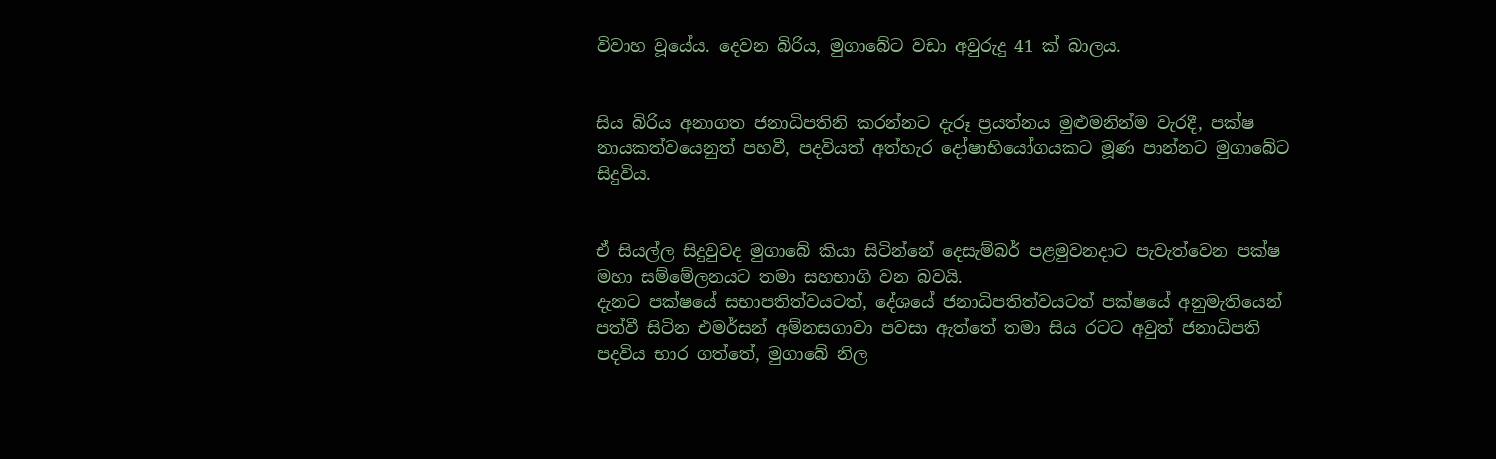විවාහ වූයේය. දෙවන බිරිය, මුගාබේට වඩා අවුරුදු 41 ක් බාලය.


සිය බිරිය අනාගත ජනාධිපතිනි කරන්නට දැරූ ප්‍රයත්නය මුළුමනින්ම වැරදී, පක්ෂ නායකත්වයෙනුත් පහවී, පදවියත් අත්හැර දෝෂාභියෝගයකට මූණ පාන්නට මුගාබේට සිදුවිය.


ඒ සියල්ල සිදුවුවද මුගාබේ කියා සිටින්නේ දෙසැම්බර් පළමුවනදාට පැවැත්වෙන පක්ෂ මහා සම්මේලනයට තමා සහභාගි වන බවයි.
දැනට පක්ෂයේ සභාපතිත්වයටත්, දේශයේ ජනාධිපතිත්වයටත් පක්ෂයේ අනුමැතියෙන් පත්වී සිටින එමර්සන් අම්නසගාවා පවසා ඇත්තේ තමා සිය රටට අවුත් ජනාධිපති පදවිය භාර ගත්තේ, මුගාබේ නිල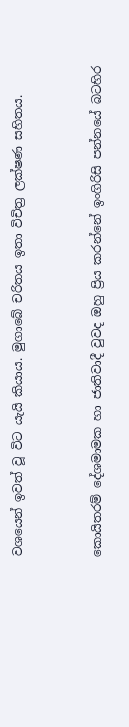වශයෙන් ඉවත් වූ විට යැයි කියාය. මුගාබේ චරිතය ඉතා විචිත්‍ර ලක්ෂණ සහිතය.


කොයිතරම් දේශමාමක හා ජාතිවාදී වුවද ඔහු ප්‍රිය කරන්නේ ඉංගිරිසි පන්නයේ බටහිර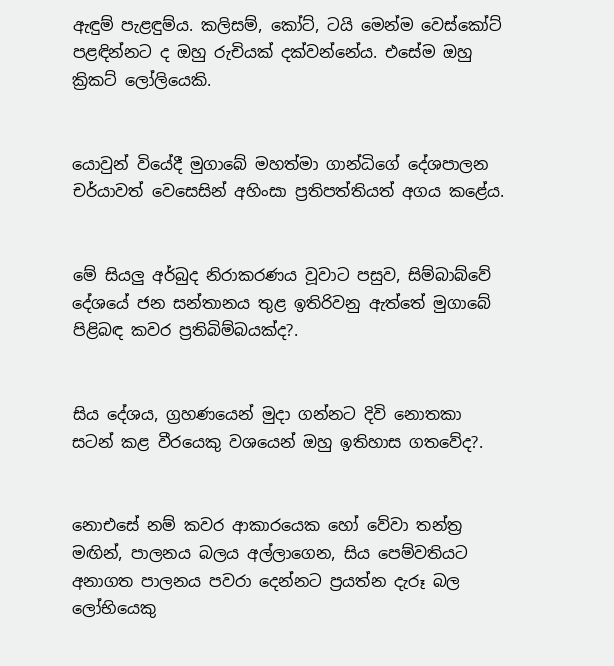ඇඳුම් පැළඳුම්ය. කලිසම්, කෝට්, ටයි මෙන්ම වෙස්කෝට් පළඳින්නට ද ඔහු රුචියක් දක්වන්නේය. එසේම ඔහු ක්‍රිකට් ලෝලියෙකි.


යොවුන් වියේදී මුගාබේ මහත්මා ගාන්ධිගේ දේශපාලන චර්යාවත් වෙසෙසින් අහිංසා ප්‍රතිපත්තියත් අගය කළේය.


මේ සියලු අර්බුද නිරාකරණය වූවාට පසුව, සිම්බාබ්වේ දේශයේ ජන සන්තානය තුළ ඉතිරිවනු ඇත්තේ මුගාබේ පිළිබඳ කවර ප්‍රතිබිම්බයක්ද?.


සිය දේශය, ග්‍රහණයෙන් මුදා ගන්නට දිවි නොතකා සටන් කළ වීරයෙකු වශයෙන් ඔහු ඉතිහාස ගතවේද?.


නොඑසේ නම් කවර ආකාරයෙක හෝ වේවා තන්ත්‍ර මඟින්, පාලනය බලය අල්ලාගෙන, සිය පෙම්වතියට අනාගත පාලනය පවරා දෙන්නට ප්‍රයත්න දැරූ බල ලෝභියෙකු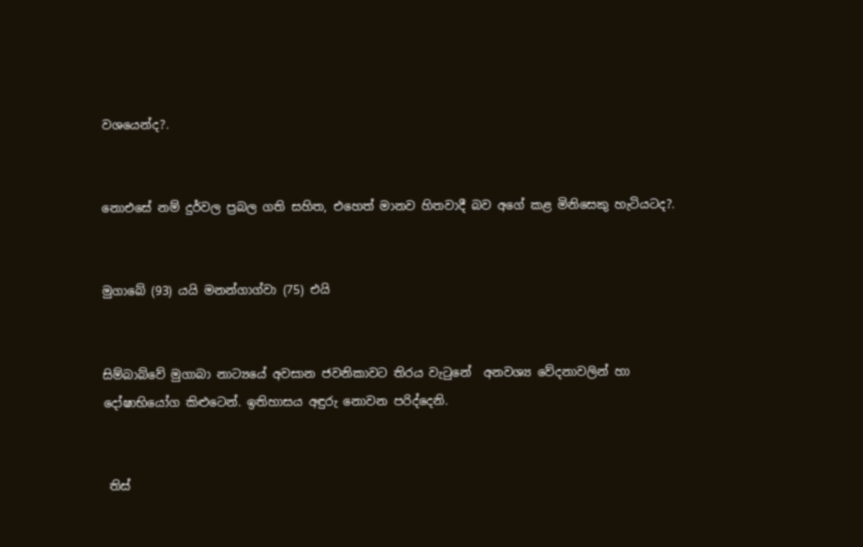වශයෙන්ද?.


නොඑසේ නම් දුර්වල ප්‍රබල ගති සහිත, එහෙත් මානව හිතවාදී බව අගේ කළ මිනිසෙකු හැටියටද?.


මුගාබේ (93) යයි මනන්ගාග්වා (75) එයි


සිම්බාබ්වේ මුගාබා නාට්‍යයේ අවසාන ජවනිකාවට තිරය වැටුනේ  අනවශ්‍ය වේදනාවලින් හා දෝෂාභියෝග කිළුටෙන්. ඉතිහාසය අඳුරු නොවන පරිද්දෙනි.


 තිස්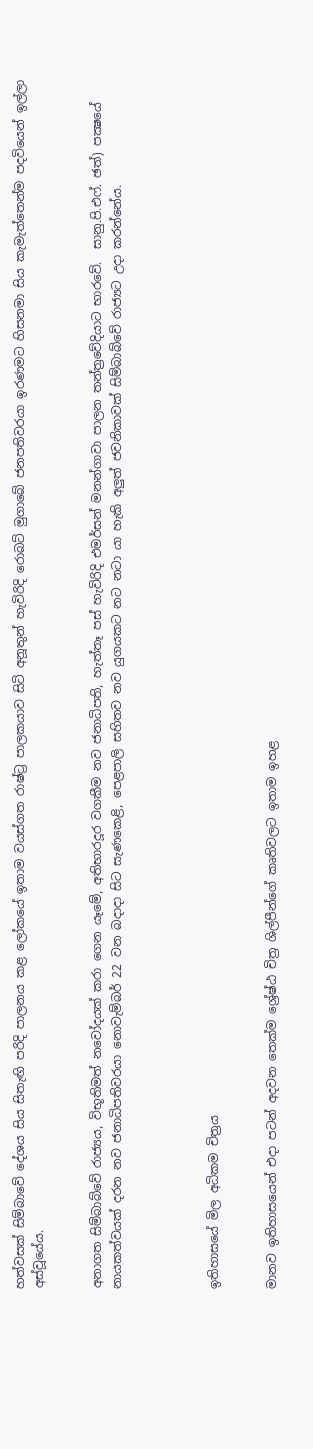හත්වසක් සිම්බාවේ දේශය සිය සිතැඟි පරිදි පාලනය කළ ලෝකයේ ඉතාම වයස්ගත රාෂ්ට්‍ර පාලකයාව සිටි අනූතුන් හැවිරිදි රොබට් මුගාබේ ජනපතිවරයා ඉරණමට හිසනමා සිය කැමැත්තෙන්ම පදවියෙන් ඉල්ලා අස්වූයේය.


අනාගත සිම්බාබ්වේ රාජ්‍යය, විභූතිමත් නවෝදයක් කරා ගෙන යෑමේ, අතිභාරදූර වගකීම නව ජනාධිපති, හැත්තෑ පස් හැවිරිදි එමර්සන් මනන්ගාවා පාලන තන්ත්‍රවේදියාට භාරවේ.  සානු.පි.එෆ්. ඡත්‍) පක්‍ෂයේ නායකත්වයක් දරන නව ජනාධිපතිවරයා නොවැම්බර් 22 වන බදාදා සිට සැණකෙළි, පෙළපාලි සහිතව නව යුගයකට නට නටා යා හැකි අලුත් ජවනිකාවක් සිම්බාබ්වේ රාජ්‍යට උදා කරන්නේය.




ඉතිහාසයේ මිල අධිකම චිත්‍රය


මානව ඉතිහාසයෙන් එදා පටන් අදවන තෙක්ම ශ්‍රේෂ්ඨ චිත්‍ර ශිල්පීන්ගේ කෘතිවලට ඉතාම ඉහළ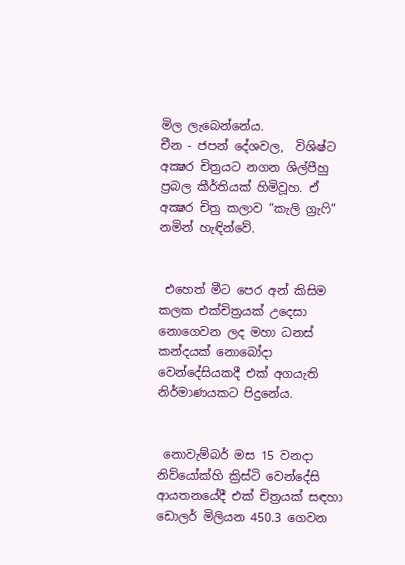මිල ලැබෙන්නේය.
චීන - ජපන් දේශවල,  විශිෂ්ට අක්‍ෂර චිත්‍රයට නගන ශිල්පීහු ප්‍රබල කීර්තියක් හිමිවූහ. ඒ අක්‍ෂර චිත්‍ර කලාව “කැලි ග්‍රැෆි” නමින් හැඳින්වේ.


 එහෙත් මීට පෙර අන් කිසිම කලක එක්චිත්‍රයක් උදෙසා නොගෙවන ලද මහා ධනස් කන්දයක් නොබෝදා වෙන්දේසියකදී එක් අගයැති නිර්මාණයකට පිදුනේය.


 නොවැම්බර් මස 15 වනදා නිව්යෝක්හි ක්‍රිස්ටි වෙන්දේසි ආයතනයේදී එක් චිත්‍රයක් සඳහා ඩොලර් මිලියන 450.3 ගෙවන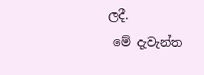ලදී.
 මේ දැවැන්ත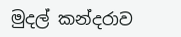මුදල් කන්දරාව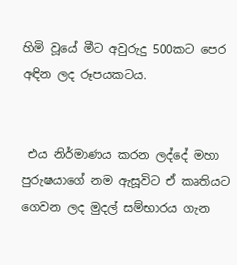හිමි වූයේ මීට අවුරුදු 500කට පෙර අඳින ලද රූපයකටය.


 එය නිර්මාණය කරන ලද්දේ මහා පුරුෂයාගේ නම ඇසූවිට ඒ කෘතියට ගෙවන ලද මුදල් සම්භාරය ගැන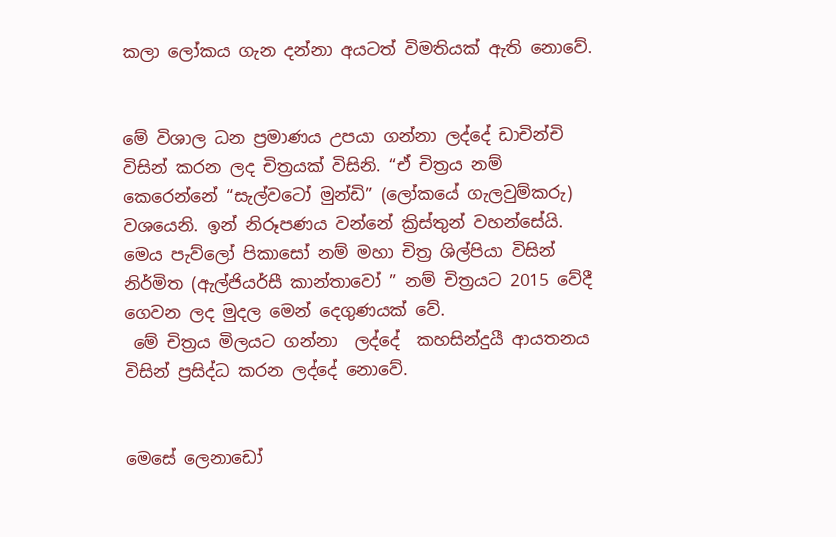කලා ලෝකය ගැන දන්නා අයටත් විමතියක් ඇති නොවේ.


මේ විශාල ධන ප්‍රමාණය උපයා ගන්නා ලද්දේ ඩාචින්චි විසින් කරන ලද චිත්‍රයක් විසිනි. “ඒ චිත්‍රය නම් කෙරෙන්නේ “සැල්වටෝ මුන්ඩි” (ලෝකයේ ගැලවුම්කරු) වශයෙනි. ඉන් නිරූපණය වන්නේ ක්‍රිස්තුන් වහන්සේයි. මෙය පැව්ලෝ පිකාසෝ නම් මහා චිත්‍ර ශිල්පියා විසින් නිර්මිත (ඇල්ජියර්සී කාන්තාවෝ ” නම් චිත්‍රයට 2015 වේදී ගෙවන ලද මුදල මෙන් දෙගුණයක් වේ.
 මේ චිත්‍රය මිලයට ගන්නා  ලද්දේ  කහසින්දුයී ආයතනය විසින් ප්‍රසිද්ධ කරන ලද්දේ නොවේ.


මෙසේ ලෙනාඩෝ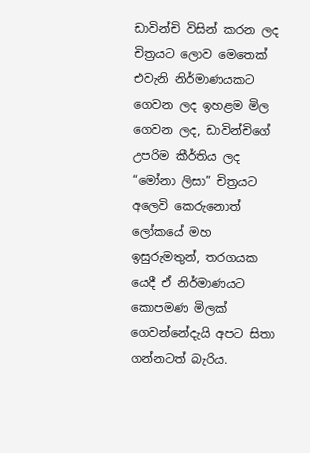ඩාවින්චි විසින් කරන ලද චිත්‍රයට ලොව මෙතෙක් එවැනි නිර්මාණයකට ගෙවන ලද ඉහළම මිල ගෙවන ලද, ඩාවින්චිගේ උපරිම කීර්තිය ලද “මෝනා ලිසා” චිත්‍රයට අලෙවි කෙරුනොත් ලෝකයේ මහ ඉසුරුමතුන්, තරගයක යෙදී ඒ නිර්මාණයට කොපමණ මිලක් ගෙවන්නේදැයි අපට සිතා ගන්නටත් බැරිය.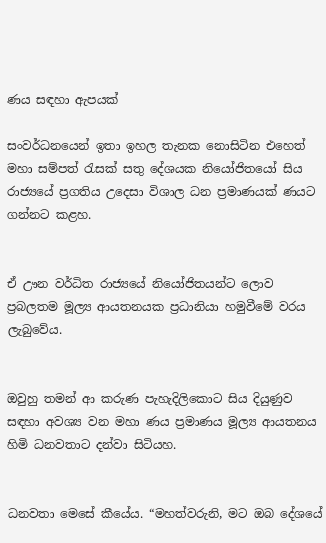ණය සඳහා ඇපයක්

සංවර්ධනයෙන් ඉතා ඉහල තැනක නොසිටින එහෙත් මහා සම්පත් රැසක් සතු දේශයක නියෝජිතයෝ සිය රාජ්‍යයේ ප්‍රගතිය උදෙසා විශාල ධන ප්‍රමාණයක් ණයට ගන්නට කළහ.


ඒ ඌන වර්ධිත රාජ්‍යයේ නියෝජිතයන්ට ලොව ප්‍රබලතම මූල්‍ය ආයතනයක ප්‍රධානියා හමුවීමේ වරය ලැබුවේය.


ඔවුහු තමන් ආ කරුණ පැහැදිලිකොට සිය දියුණුව සඳහා අවශ්‍ය වන මහා ණය ප්‍රමාණය මූල්‍ය ආයතනය හිමි ධනවතාට දන්වා සිටියහ.


ධනවතා මෙසේ කීයේය. “මහත්වරුනි, මට ඔබ දේශයේ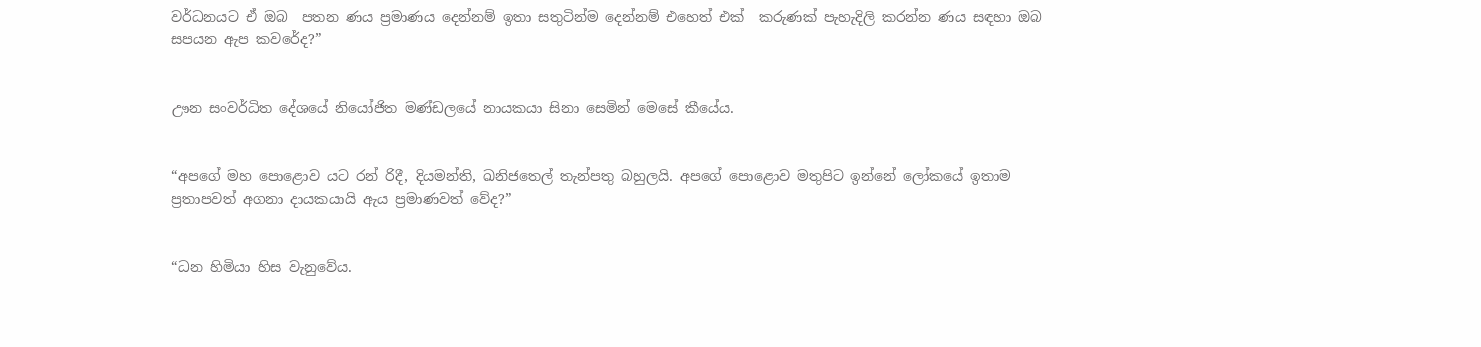වර්ධනයට ඒ ඔබ  පතන ණය ප්‍රමාණය දෙන්නම් ඉතා සතුටින්ම දෙන්නම් එහෙත් එක්  කරුණක් පැහැදිලි කරන්න ණය සඳහා ඔබ සපයන ඇප කවරේද?”


ඌන සංවර්ධිත දේශයේ නියෝජිත මණ්ඩලයේ නායකයා සිනා සෙමින් මෙසේ කීයේය.


“අපගේ මහ පොළොව යට රන් රිදී, දියමන්ති, ඛනිජතෙල් තැන්පතු බහුලයි. අපගේ පොළොව මතුපිට ඉන්නේ ලෝකයේ ඉතාම ප්‍රතාපවත් අගනා දායකයායි ඇය ප්‍රමාණවත් වේද?”


“ධන හිමියා හිස වැනුවේය.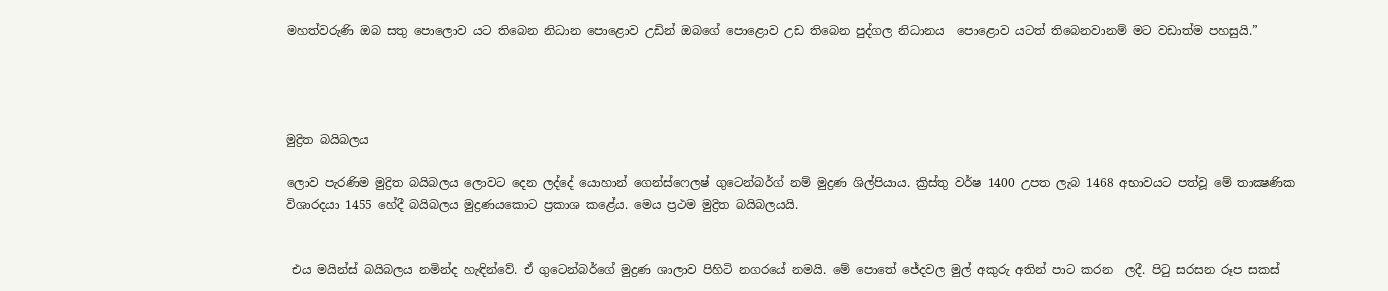මහත්වරුණි ඔබ සතු පොලොව යට තිබෙන නිධාන පොළොව උඩින් ඔබගේ පොළොව උඩ තිබෙන පුද්ගල නිධානය  පොළොව යටත් තිබෙනවානම් මට වඩාත්ම පහසුයි.”




මුද්‍රිත බයිබලය

ලොව පැරණිම මුද්‍රිත බයිබලය ලොවට දෙන ලද්දේ යොහාන් ගෙන්ස්ෆෙලෂ් ගුටෙන්බර්ග් නම් මුද්‍රණ ශිල්පියාය. ක්‍රිස්තු වර්ෂ 1400 උපත ලැබ 1468 අභාවයට පත්වූ මේ තාක්‍ෂණික විශාරදයා 1455 හේදී බයිබලය මුද්‍රණයකොට ප්‍රකාශ කළේය. මෙය ප්‍රථම මුද්‍රිත බයිබලයයි.


 එය මයින්ස් බයිබලය නමින්ද හැඳින්වේ. ඒ ගුටෙන්බර්ගේ මුද්‍රණ ශාලාව පිහිටි නගරයේ නමයි. මේ පොතේ ජේදවල මුල් අකුරු අතින් පාට කරන  ලදී. පිටු සරසන රූප සකස්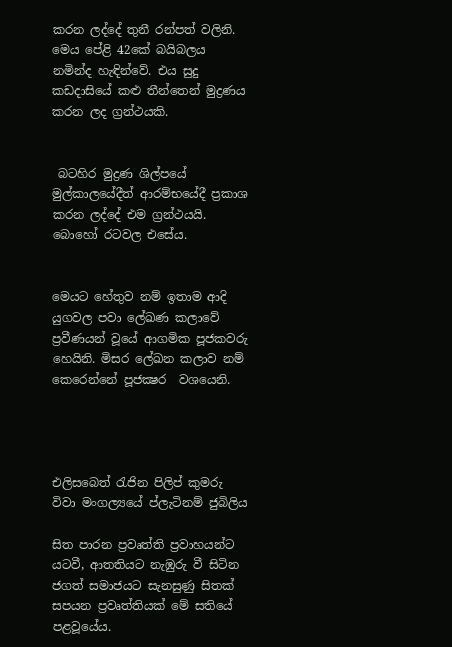කරන ලද්දේ තුනී රන්පත් වලිනි. මෙය පේළි 42කේ බයිබලය නමින්ද හැඳින්වේ. එය සුදු කඩදාසියේ කළු තීන්තෙන් මුද්‍රණය කරන ලද ග්‍රන්ථයකි.


 බටහිර මුද්‍රණ ශිල්පයේ මුල්කාලයේදීත් ආරම්භයේදී ප්‍රකාශ කරන ලද්දේ එම ග්‍රන්ථයයි. බොහෝ රටවල එසේය.


මෙයට හේතුව නම් ඉතාම ආදි යුගවල පවා ලේඛණ කලාවේ ප්‍රවීණයන් වූයේ ආගමික පූජකවරු හෙයිනි. මිසර ලේඛන කලාව නම් කෙරෙන්නේ පූජක්‍ෂර  වශයෙනි.




එලිසබෙත් රැජින පිලිප් කුමරු විවා මංගල්‍යයේ ප්ලැටිනම් ජුබිලිය

සිත පාරන ප්‍රවෘත්ති ප්‍රවාහයන්ට යටවී, ආතතියට නැඹුරු වී සිටින ජගත් සමාජයට සැනසුණු සිතක් සපයන ප්‍රවෘත්තියක් මේ සතියේ පළවූයේය.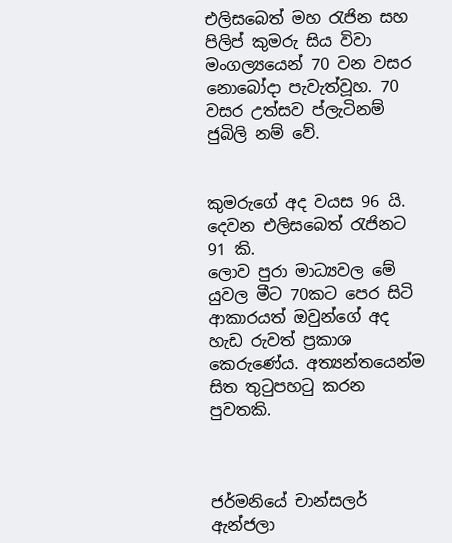එලිසබෙත් මහ රැජින සහ පිලිප් කුමරු සිය විවා මංගල්‍යයෙන් 70 වන වසර නොබෝදා පැවැත්වූහ. 70 වසර උත්සව ප්ලැටිනම් ජුබිලි නම් වේ.


කුමරුගේ අද වයස 96 යි. දෙවන එලිසබෙත් රැජිනට 91 කි.
ලොව පුරා මාධ්‍යවල මේ යුවල මීට 70කට පෙර සිටි ආකාරයත් ඔවුන්ගේ අද හැඩ රුවත් ප්‍රකාශ කෙරුණේය. අත්‍යන්තයෙන්ම සිත තුටුපහටු කරන පුවතකි.



ජර්මනියේ චාන්සලර් ඇන්ජලා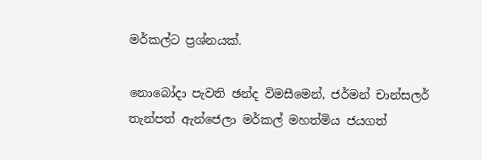මර්කල්ට ප්‍රශ්නයක්.

නොබෝදා පැවති ඡන්ද විමසීමෙන්, ජර්මන් චාන්සලර් තැන්පත් ඇන්ජෙලා මර්කල් මහත්මිය ජයගත්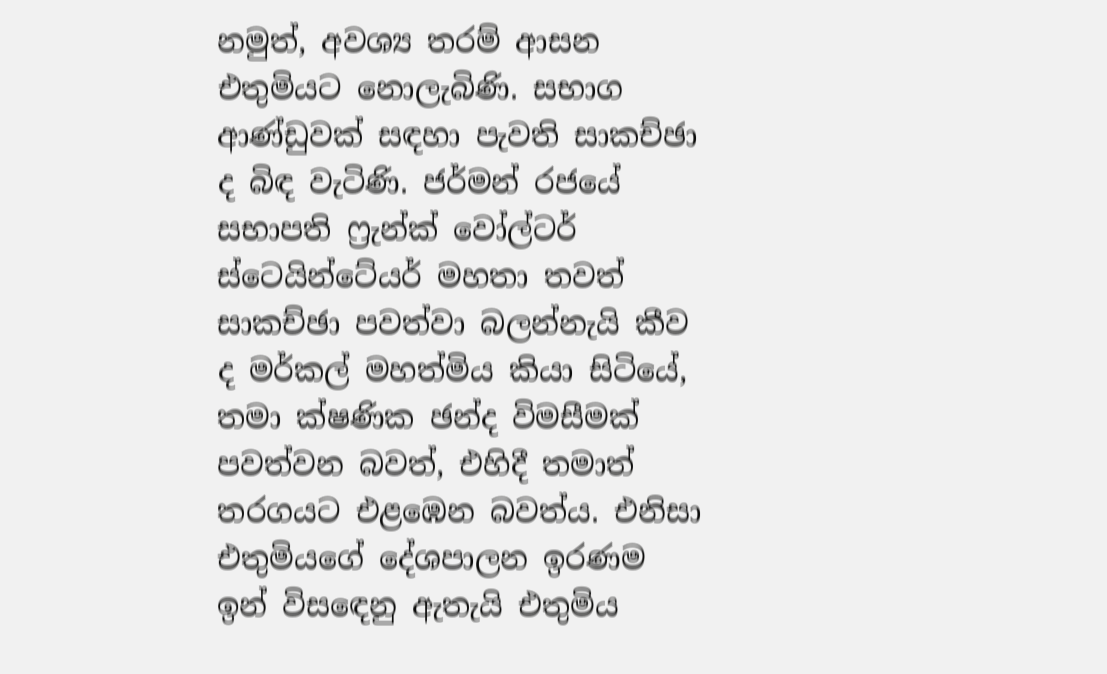නමුත්, අවශ්‍ය තරම් ආසන එතුමියට නොලැබිණි. සභාග ආණ්ඩුවක් සඳහා පැවති සාකච්ඡා ද බිඳ වැටිණි. ජර්මන් රජයේ සභාපති ෆ්‍රැන්ක් වෝල්ටර් ස්ටෙයින්ටේයර් මහතා තවත් සාකච්ඡා පවත්වා බලන්නැයි කීව ද මර්කල් මහත්මිය කියා සිටියේ, තමා ක්ෂණික ඡන්ද විමසීමක් පවත්වන බවත්, එහිදී තමාත් තරගයට එළඹෙන බවත්ය. එනිසා එතුමියගේ දේශපාලන ඉරණම ඉන් විසඳෙනු ඇතැයි එතුමිය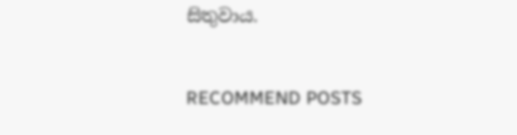සිතුවාය.


RECOMMEND POSTS